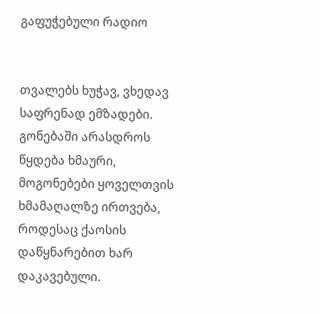გაფუჭებული რადიო


თვალებს ხუჭავ, ვხედავ საფრენად ემზადები. გონებაში არასდროს წყდება ხმაური, მოგონებები ყოველთვის ხმამაღალზე ირთვება, როდესაც ქაოსის დაწყნარებით ხარ დაკავებული.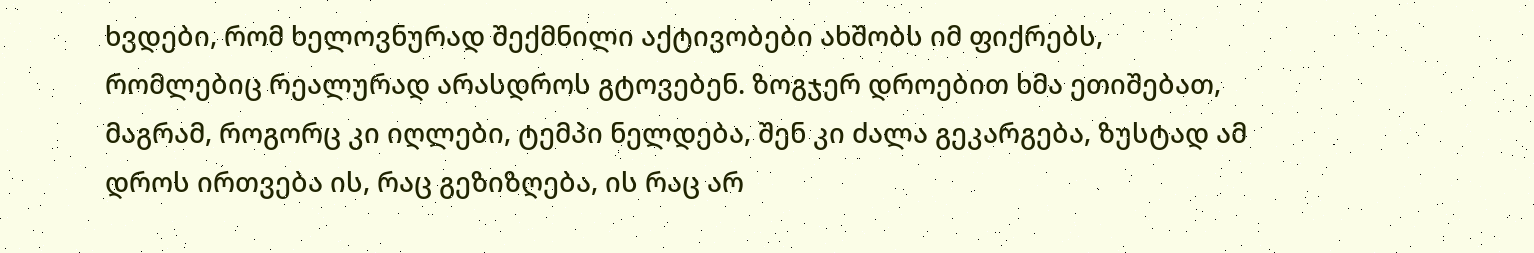ხვდები, რომ ხელოვნურად შექმნილი აქტივობები ახშობს იმ ფიქრებს, რომლებიც რეალურად არასდროს გტოვებენ. ზოგჯერ დროებით ხმა ეთიშებათ, მაგრამ, როგორც კი იღლები, ტემპი ნელდება, შენ კი ძალა გეკარგება, ზუსტად ამ დროს ირთვება ის, რაც გეზიზღება, ის რაც არ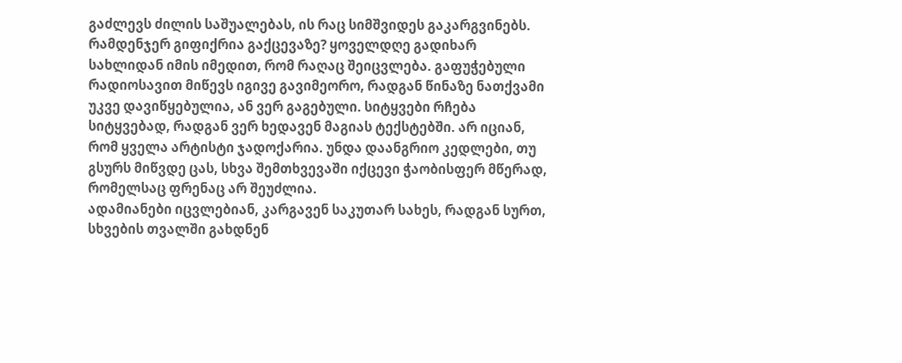გაძლევს ძილის საშუალებას, ის რაც სიმშვიდეს გაკარგვინებს.
რამდენჯერ გიფიქრია გაქცევაზე? ყოველდღე გადიხარ სახლიდან იმის იმედით, რომ რაღაც შეიცვლება. გაფუჭებული რადიოსავით მიწევს იგივე გავიმეორო, რადგან წინაზე ნათქვამი უკვე დავიწყებულია, ან ვერ გაგებული. სიტყვები რჩება სიტყვებად, რადგან ვერ ხედავენ მაგიას ტექსტებში. არ იციან, რომ ყველა არტისტი ჯადოქარია. უნდა დაანგრიო კედლები, თუ გსურს მიწვდე ცას, სხვა შემთხვევაში იქცევი ჭაობისფერ მწერად, რომელსაც ფრენაც არ შეუძლია.
ადამიანები იცვლებიან, კარგავენ საკუთარ სახეს, რადგან სურთ, სხვების თვალში გახდნენ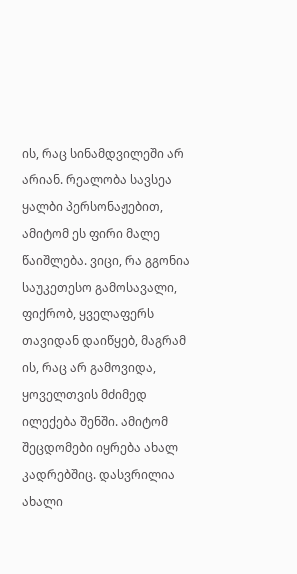ის, რაც სინამდვილეში არ არიან. რეალობა სავსეა ყალბი პერსონაჟებით, ამიტომ ეს ფირი მალე წაიშლება. ვიცი, რა გგონია საუკეთესო გამოსავალი, ფიქრობ, ყველაფერს თავიდან დაიწყებ, მაგრამ ის, რაც არ გამოვიდა, ყოველთვის მძიმედ ილექება შენში. ამიტომ შეცდომები იყრება ახალ კადრებშიც. დასვრილია ახალი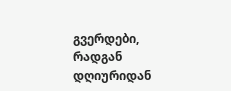გვერდები, რადგან დღიურიდან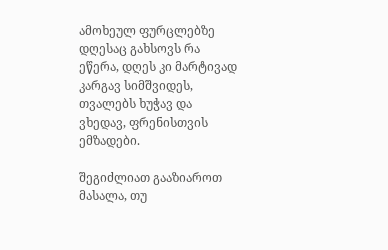ამოხეულ ფურცლებზე დღესაც გახსოვს რა ეწერა, დღეს კი მარტივად კარგავ სიმშვიდეს, თვალებს ხუჭავ და ვხედავ, ფრენისთვის ემზადები.

შეგიძლიათ გააზიაროთ მასალა, თუ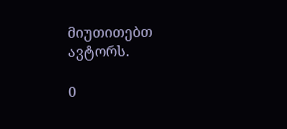მიუთითებთ ავტორს.

0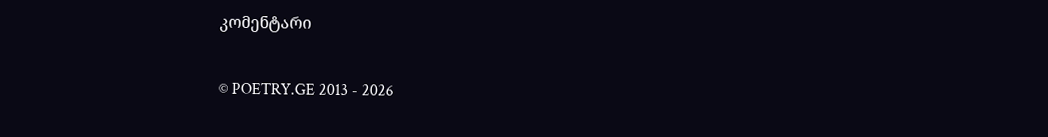კომენტარი

© POETRY.GE 2013 - 2026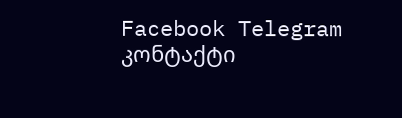Facebook Telegram კონტაქტი